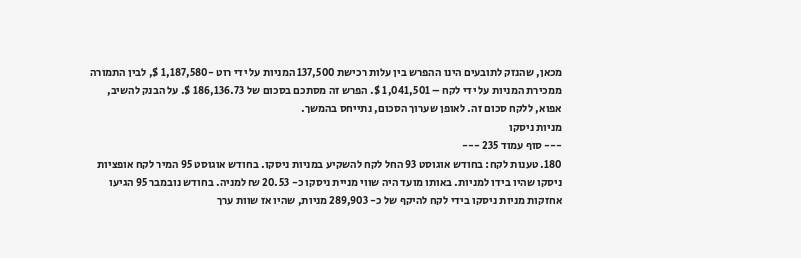מכאן, שהנזק לתובעים הינו ההפרש בין עלות רכישת 137,500 המניות על ידי רוט -1,187,580 $, לבין התמורה ממכירת המניות על ידי לקח – 1,041,501 $. הפרש זה מסתכם בסכום של 186,136.73 $. על הבנק להשיב, אפוא, ללקח סכום זה. לאופן שערוך הסכום, נתייחס בהמשך.
מניות ניסקו
--- סוף עמוד 235 ---
180. טענות לקח: בחודש אוגוסט 93 החל לקח להשקיע במניות ניסקו. בחודש אוגוסט 95 המיר לקח אופציות ניסקו שהיו בידו למניות. באותו מועד היה שווי מניית ניסקו כ- 20.53 ₪ למניה. בחודש נובמבר 95 הגיעו אחזקות מניות ניסקו בידי לקח להיקף של כ- 289,903 מניות, שהיו אז שוות ערך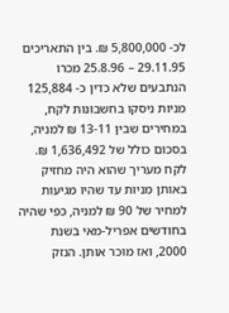לכ- 5,800,000 ₪. בין התאריכים 29.11.95 – 25.8.96 מכרו הנתבעים שלא כדין כ- 125,884 מניות ניסקו בחשבונות לקח, במחירים שבין 13-11 ₪ למניה, בסכום כולל של 1,636,492 ₪. לקח מעריך שהוא היה מחזיק באותן מניות עד שהיו מגיעות למחיר של 90 ₪ למניה, כפי שהיה בחודשים אפריל-מאי בשנת 2000, ואז מוכר אותן. הנזק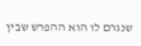שנגרם לו הוא ההפרש שבין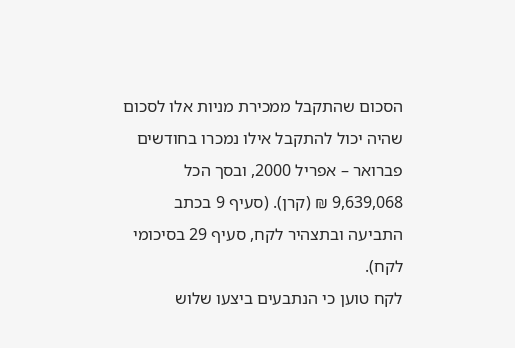הסכום שהתקבל ממכירת מניות אלו לסכום שהיה יכול להתקבל אילו נמכרו בחודשים פברואר – אפריל 2000, ובסך הכל 9,639,068 ₪ (קרן). (סעיף 9 בכתב התביעה ובתצהיר לקח, סעיף 29 בסיכומי לקח).
לקח טוען כי הנתבעים ביצעו שלוש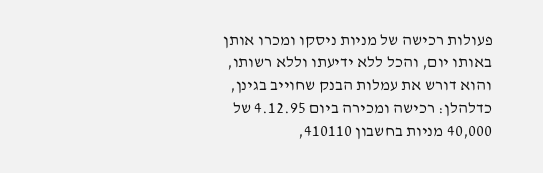פעולות רכישה של מניות ניסקו ומכרו אותן באותו יום, והכל ללא ידיעתו וללא רשותו, והוא דורש את עמלות הבנק שחוייב בגינן, כדלהלן: רכישה ומכירה ביום 4.12.95 של 40,000 מניות בחשבון 410110,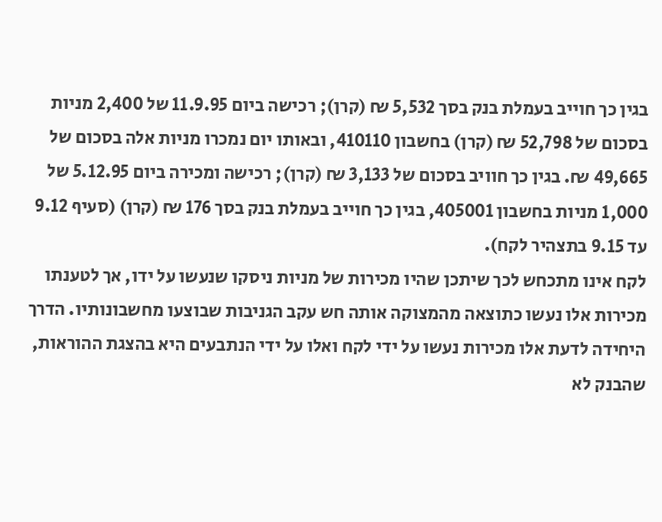בגין כך חוייב בעמלת בנק בסך 5,532 ₪ (קרן); רכישה ביום 11.9.95 של 2,400 מניות בסכום של 52,798 ₪ (קרן) בחשבון 410110, ובאותו יום נמכרו מניות אלה בסכום של 49,665 ₪. בגין כך חוויב בסכום של 3,133 ₪ (קרן); רכישה ומכירה ביום 5.12.95 של 1,000 מניות בחשבון 405001, בגין כך חוייב בעמלת בנק בסך 176 ₪ (קרן) (סעיף 9.12 עד 9.15 בתצהיר לקח).
לקח אינו מתכחש לכך שיתכן שהיו מכירות של מניות ניסקו שנעשו על ידו, אך לטענתו מכירות אלו נעשו כתוצאה מהמצוקה אותה חש עקב הגניבות שבוצעו מחשבונותיו. הדרך היחידה לדעת אלו מכירות נעשו על ידי לקח ואלו על ידי הנתבעים היא בהצגת ההוראות, שהבנק לא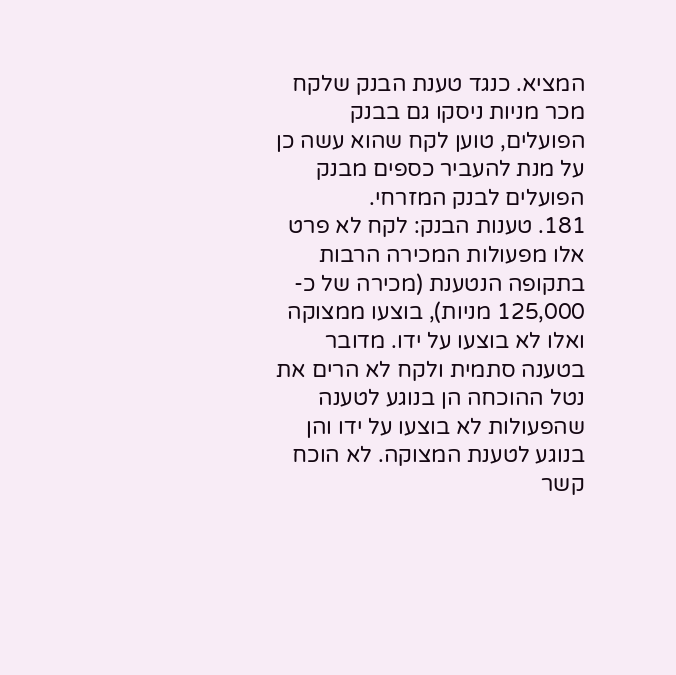המציא. כנגד טענת הבנק שלקח מכר מניות ניסקו גם בבנק הפועלים, טוען לקח שהוא עשה כן על מנת להעביר כספים מבנק הפועלים לבנק המזרחי.
181. טענות הבנק: לקח לא פרט אלו מפעולות המכירה הרבות בתקופה הנטענת (מכירה של כ- 125,000 מניות), בוצעו ממצוקה ואלו לא בוצעו על ידו. מדובר בטענה סתמית ולקח לא הרים את נטל ההוכחה הן בנוגע לטענה שהפעולות לא בוצעו על ידו והן בנוגע לטענת המצוקה. לא הוכח קשר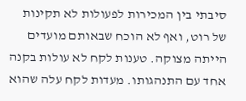סיבתי בין המכירות לפעולות לא תקינות של רוט, ואף לא הוכח שבאותם מועדים הייתה מצוקה. טענות לקח לא עולות בקנה אחד עם התנהגותו. מעדות לקח עלה שהוא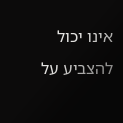אינו יכול להצביע על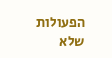הפעולות שלא